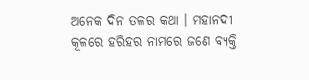ଅନେକ ଦିନ ତଳର କଥା । ମହାନଦୀ କୂଳରେ ହରିହର ନାମରେ ଜଣେ ବ୍ୟକ୍ତି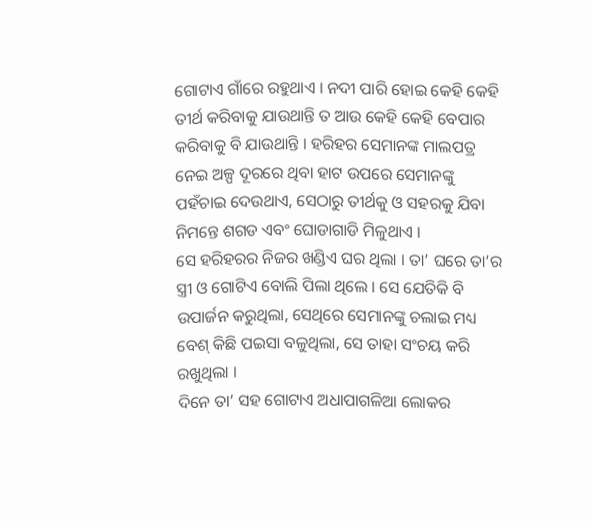ଗୋଟାଏ ଗାଁରେ ରହୁଥାଏ । ନଦୀ ପାରି ହୋଇ କେହି କେହି ତୀର୍ଥ କରିବାକୁ ଯାଉଥାନ୍ତି ତ ଆଉ କେହି କେହି ବେପାର କରିବାକୁ ବି ଯାଉଥାନ୍ତି । ହରିହର ସେମାନଙ୍କ ମାଲପତ୍ର ନେଇ ଅଳ୍ପ ଦୂରରେ ଥିବା ହାଟ ଉପରେ ସେମାନଙ୍କୁ ପହଁଚାଇ ଦେଉଥାଏ, ସେଠାରୁ ତୀର୍ଥକୁ ଓ ସହରକୁ ଯିବା ନିମନ୍ତେ ଶଗଡ ଏବଂ ଘୋଡାଗାଡି ମିଳୁଥାଏ ।
ସେ ହରିହରର ନିଜର ଖଣ୍ଡିଏ ଘର ଥିଲା । ତା’ ଘରେ ତା’ର ସ୍ତ୍ରୀ ଓ ଗୋଟିଏ ବୋଲି ପିଲା ଥିଲେ । ସେ ଯେତିକି ବି ଉପାର୍ଜନ କରୁଥିଲା, ସେଥିରେ ସେମାନଙ୍କୁ ଚଲାଇ ମଧ୍ୟ ବେଶ୍ କିଛି ପଇସା ବଳୁଥିଲା, ସେ ତାହା ସଂଚୟ କରି ରଖୁଥିଲା ।
ଦିନେ ତା’ ସହ ଗୋଟାଏ ଅଧାପାଗଳିଆ ଲୋକର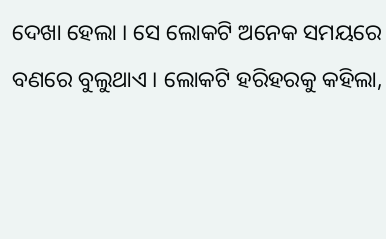ଦେଖା ହେଲା । ସେ ଲୋକଟି ଅନେକ ସମୟରେ ବଣରେ ବୁଲୁଥାଏ । ଲୋକଟି ହରିହରକୁ କହିଲା,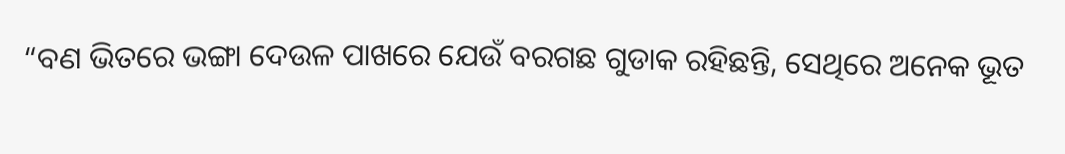“ବଣ ଭିତରେ ଭଙ୍ଗା ଦେଉଳ ପାଖରେ ଯେଉଁ ବରଗଛ ଗୁଡାକ ରହିଛନ୍ତି, ସେଥିରେ ଅନେକ ଭୂତ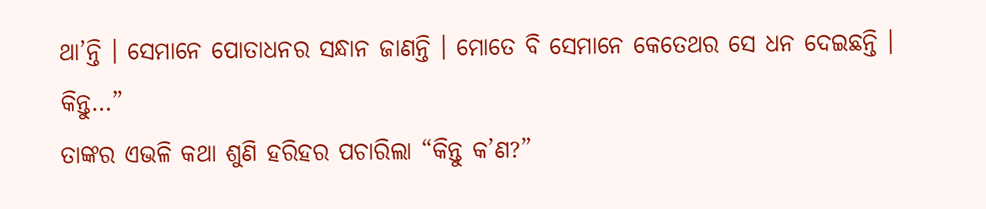ଥା’ନ୍ତି । ସେମାନେ ପୋତାଧନର ସନ୍ଧାନ ଜାଣନ୍ତି । ମୋତେ ବି ସେମାନେ କେତେଥର ସେ ଧନ ଦେଇଛନ୍ତି । କିନ୍ତୁ…”
ତାଙ୍କର ଏଭଳି କଥା ଶୁଣି ହରିହର ପଚାରିଲା “କିନ୍ତୁ କ’ଣ?”